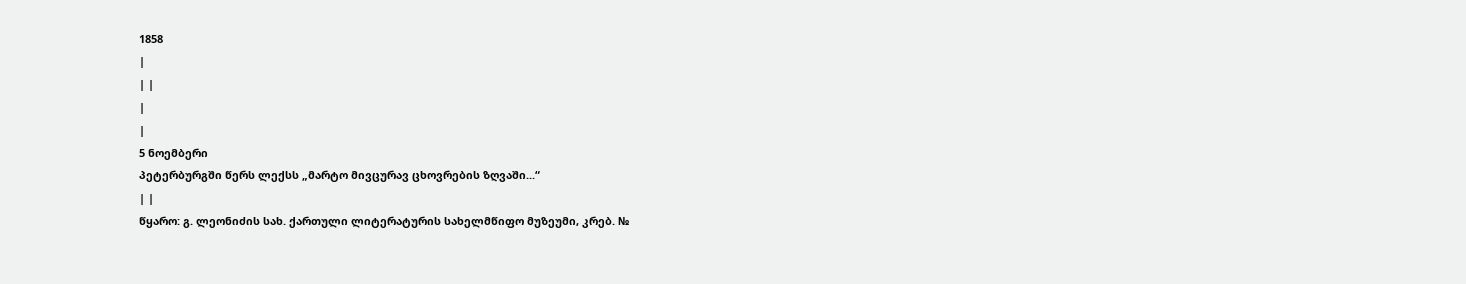1858
|
| |
|
|
5 ნოემბერი
პეტერბურგში წერს ლექსს „მარტო მივცურავ ცხოვრების ზღვაში...“
| |
წყარო: გ. ლეონიძის სახ. ქართული ლიტერატურის სახელმწიფო მუზეუმი, კრებ. №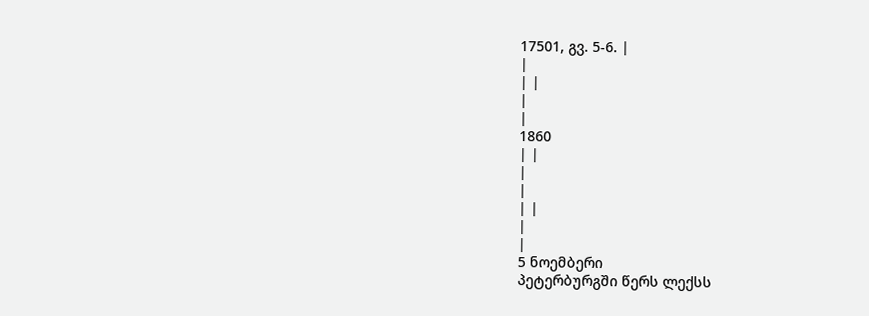17501, გვ. 5-6. |
|
| |
|
|
1860
| |
|
|
| |
|
|
5 ნოემბერი
პეტერბურგში წერს ლექსს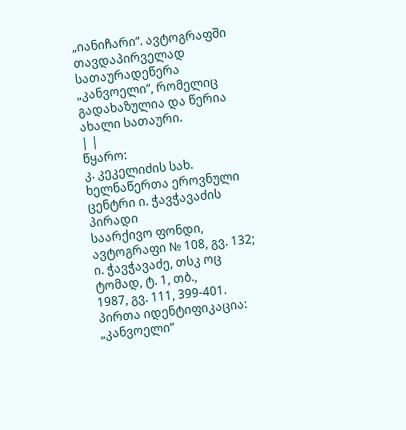„იანიჩარი“. ავტოგრაფში თავდაპირველად
სათაურადეწერა „კანვოელი“, რომელიც გადახაზულია და წერია ახალი სათაური.
| |
წყარო:
კ. კეკელიძის სახ. ხელნაწერთა ეროვნული ცენტრი ი. ჭავჭავაძის პირადი
საარქივო ფონდი, ავტოგრაფი № 108, გვ. 132; ი. ჭავჭავაძე, თსკ ოც ტომად, ტ. 1, თბ.,
1987, გვ. 111, 399-401.
პირთა იდენტიფიკაცია:
„კანვოელი“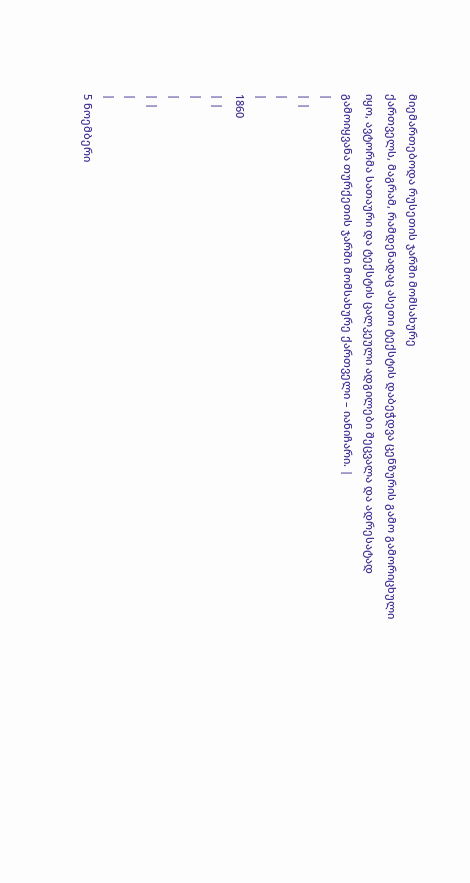მიემართებოდა რუსეთის ჯარში მომსახურე
ქართველს, მაგრამ, რამდენადაც ასეთი ტექსტის დაბეჭდვა ცენზურის გამო გამორიცხული
იყო, ავტორმა სათაური და ტექსტის ცალკეული ადგილები შეცვალა და ადრესატად
გამოიყვანა თურქეთის ჯარში მომსახურე ქართველი – იანიჩარი. |
|
| |
|
|
1860
| |
|
|
| |
|
|
5 ნოემბერი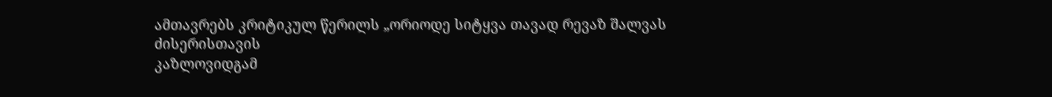ამთავრებს კრიტიკულ წერილს „ორიოდე სიტყვა თავად რევაზ შალვას ძისერისთავის
კაზლოვიდგამ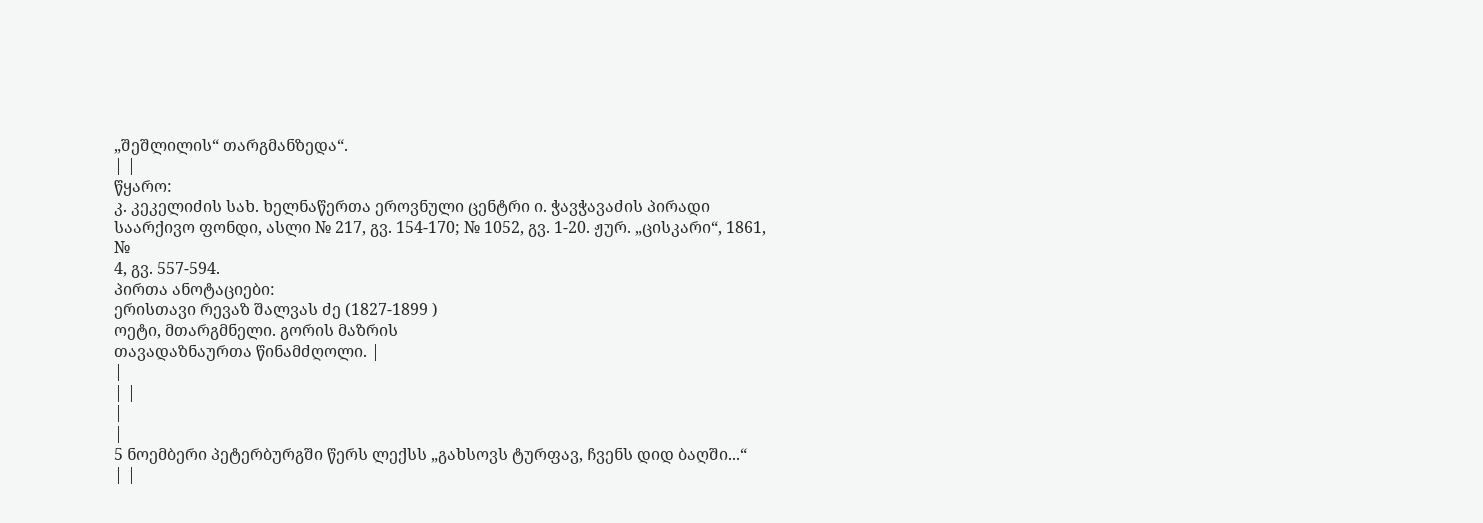„შეშლილის“ თარგმანზედა“.
| |
წყარო:
კ. კეკელიძის სახ. ხელნაწერთა ეროვნული ცენტრი ი. ჭავჭავაძის პირადი
საარქივო ფონდი, ასლი № 217, გვ. 154-170; № 1052, გვ. 1-20. ჟურ. „ცისკარი“, 1861,
№
4, გვ. 557-594.
პირთა ანოტაციები:
ერისთავი რევაზ შალვას ძე (1827-1899 )
ოეტი, მთარგმნელი. გორის მაზრის
თავადაზნაურთა წინამძღოლი. |
|
| |
|
|
5 ნოემბერი პეტერბურგში წერს ლექსს „გახსოვს ტურფავ, ჩვენს დიდ ბაღში...“
| |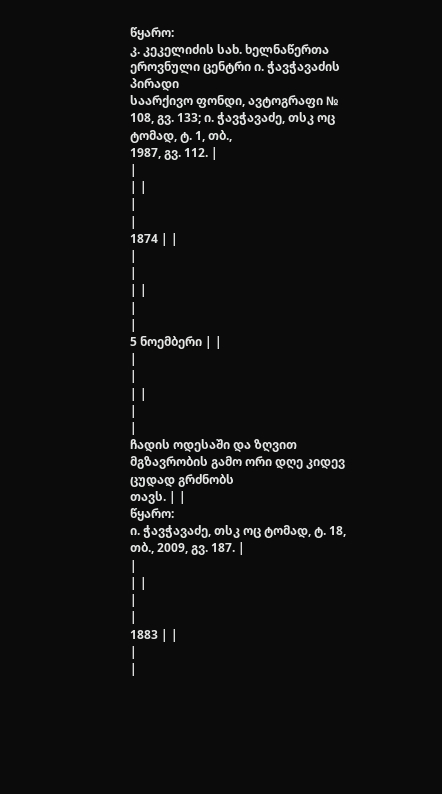წყარო:
კ. კეკელიძის სახ. ხელნაწერთა ეროვნული ცენტრი ი. ჭავჭავაძის პირადი
საარქივო ფონდი, ავტოგრაფი № 108, გვ. 133; ი. ჭავჭავაძე, თსკ ოც ტომად, ტ. 1, თბ.,
1987, გვ. 112. |
|
| |
|
|
1874 | |
|
|
| |
|
|
5 ნოემბერი | |
|
|
| |
|
|
ჩადის ოდესაში და ზღვით მგზავრობის გამო ორი დღე კიდევ ცუდად გრძნობს
თავს. | |
წყარო:
ი. ჭავჭავაძე, თსკ ოც ტომად, ტ. 18, თბ., 2009, გვ. 187. |
|
| |
|
|
1883 | |
|
|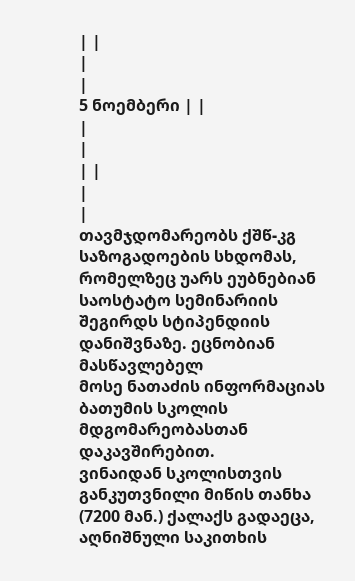| |
|
|
5 ნოემბერი | |
|
|
| |
|
|
თავმჯდომარეობს ქშწ-კგ საზოგადოების სხდომას, რომელზეც უარს ეუბნებიან
საოსტატო სემინარიის შეგირდს სტიპენდიის დანიშვნაზე. ეცნობიან მასწავლებელ
მოსე ნათაძის ინფორმაციას ბათუმის სკოლის მდგომარეობასთან დაკავშირებით.
ვინაიდან სკოლისთვის განკუთვნილი მიწის თანხა (7200 მან.) ქალაქს გადაეცა,
აღნიშნული საკითხის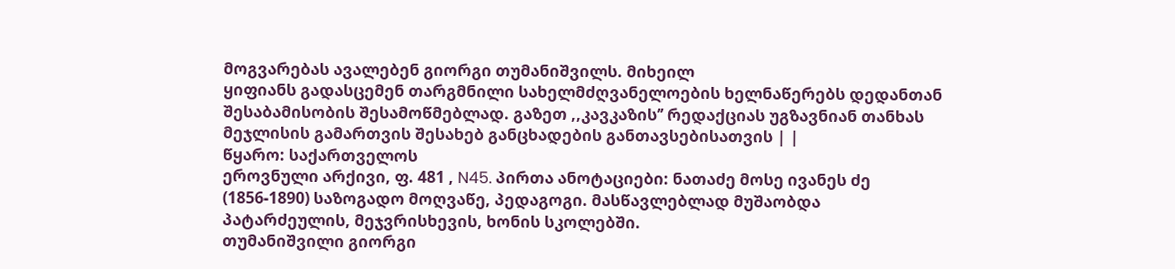მოგვარებას ავალებენ გიორგი თუმანიშვილს. მიხეილ
ყიფიანს გადასცემენ თარგმნილი სახელმძღვანელოების ხელნაწერებს დედანთან
შესაბამისობის შესამოწმებლად. გაზეთ ,,კავკაზის’’ რედაქციას უგზავნიან თანხას
მეჯლისის გამართვის შესახებ განცხადების განთავსებისათვის | |
წყარო: საქართველოს
ეროვნული არქივი, ფ. 481 , N45. პირთა ანოტაციები: ნათაძე მოსე ივანეს ძე
(1856-1890) საზოგადო მოღვაწე, პედაგოგი. მასწავლებლად მუშაობდა
პატარძეულის, მეჯვრისხევის, ხონის სკოლებში.
თუმანიშვილი გიორგი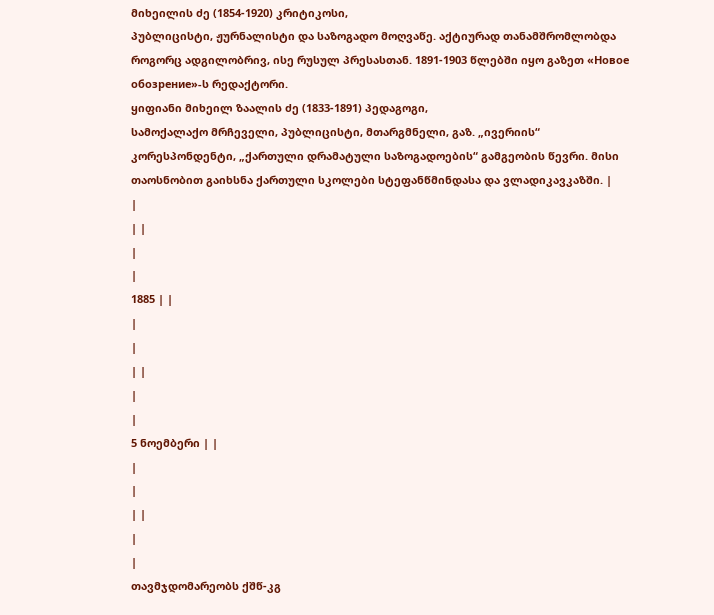მიხეილის ძე (1854-1920) კრიტიკოსი,
პუბლიცისტი, ჟურნალისტი და საზოგადო მოღვაწე. აქტიურად თანამშრომლობდა
როგორც ადგილობრივ, ისე რუსულ პრესასთან. 1891-1903 წლებში იყო გაზეთ «Новое
обозрение»-ს რედაქტორი.
ყიფიანი მიხეილ ზაალის ძე (1833-1891) პედაგოგი,
სამოქალაქო მრჩეველი, პუბლიცისტი, მთარგმნელი, გაზ. „ივერიის“
კორესპონდენტი, „ქართული დრამატული საზოგადოების“ გამგეობის წევრი. მისი
თაოსნობით გაიხსნა ქართული სკოლები სტეფანწმინდასა და ვლადიკავკაზში. |
|
| |
|
|
1885 | |
|
|
| |
|
|
5 ნოემბერი | |
|
|
| |
|
|
თავმჯდომარეობს ქშწ-კგ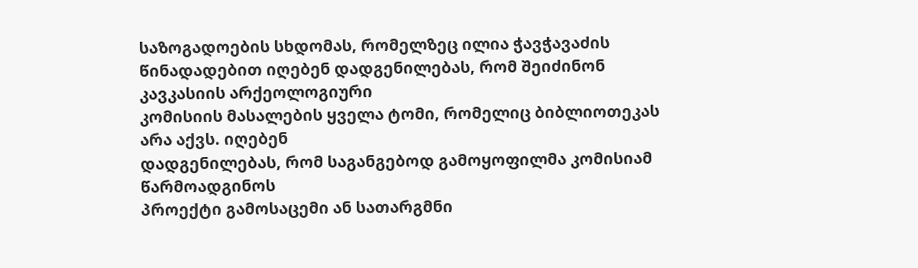საზოგადოების სხდომას, რომელზეც ილია ჭავჭავაძის
წინადადებით იღებენ დადგენილებას, რომ შეიძინონ კავკასიის არქეოლოგიური
კომისიის მასალების ყველა ტომი, რომელიც ბიბლიოთეკას არა აქვს. იღებენ
დადგენილებას, რომ საგანგებოდ გამოყოფილმა კომისიამ წარმოადგინოს
პროექტი გამოსაცემი ან სათარგმნი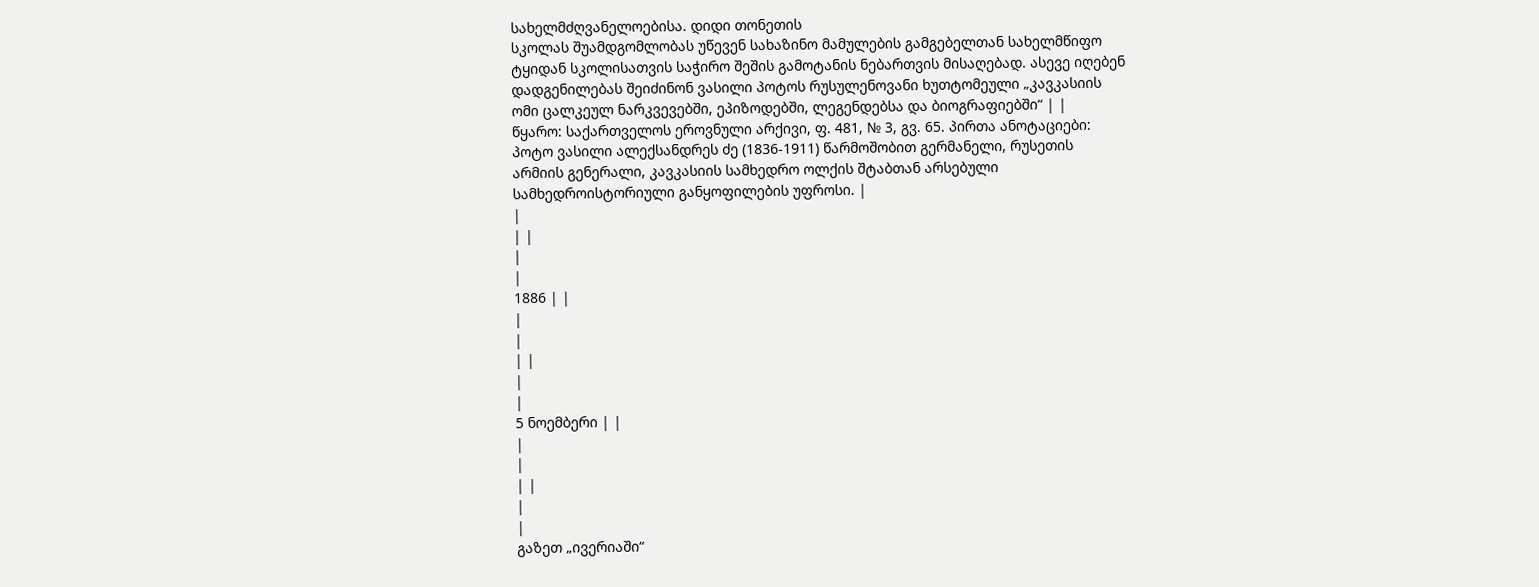სახელმძღვანელოებისა. დიდი თონეთის
სკოლას შუამდგომლობას უწევენ სახაზინო მამულების გამგებელთან სახელმწიფო
ტყიდან სკოლისათვის საჭირო შეშის გამოტანის ნებართვის მისაღებად. ასევე იღებენ
დადგენილებას შეიძინონ ვასილი პოტოს რუსულენოვანი ხუთტომეული „კავკასიის
ომი ცალკეულ ნარკვევებში, ეპიზოდებში, ლეგენდებსა და ბიოგრაფიებში“ | |
წყარო: საქართველოს ეროვნული არქივი, ფ. 481, № 3, გვ. 65. პირთა ანოტაციები:
პოტო ვასილი ალექსანდრეს ძე (1836-1911) წარმოშობით გერმანელი, რუსეთის
არმიის გენერალი, კავკასიის სამხედრო ოლქის შტაბთან არსებული
სამხედროისტორიული განყოფილების უფროსი. |
|
| |
|
|
1886 | |
|
|
| |
|
|
5 ნოემბერი | |
|
|
| |
|
|
გაზეთ „ივერიაში“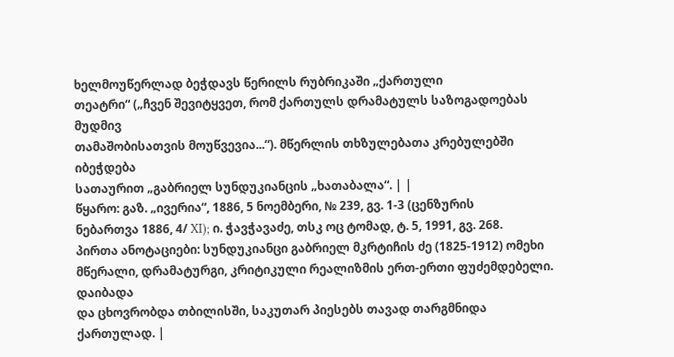ხელმოუწერლად ბეჭდავს წერილს რუბრიკაში „ქართული
თეატრი“ („ჩვენ შევიტყვეთ, რომ ქართულს დრამატულს საზოგადოებას მუდმივ
თამაშობისათვის მოუწვევია...“). მწერლის თხზულებათა კრებულებში იბეჭდება
სათაურით „გაბრიელ სუნდუკიანცის „ხათაბალა“. | |
წყარო: გაზ. „ივერია“, 1886, 5 ნოემბერი, № 239, გვ. 1-3 (ცენზურის
ნებართვა 1886, 4/ XI); ი. ჭავჭავაძე, თსკ ოც ტომად, ტ. 5, 1991, გვ. 268.
პირთა ანოტაციები: სუნდუკიანცი გაბრიელ მკრტიჩის ძე (1825-1912) ომეხი
მწერალი, დრამატურგი, კრიტიკული რეალიზმის ერთ-ერთი ფუძემდებელი. დაიბადა
და ცხოვრობდა თბილისში, საკუთარ პიესებს თავად თარგმნიდა ქართულად. |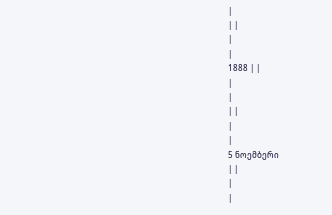|
| |
|
|
1888 | |
|
|
| |
|
|
5 ნოემბერი
| |
|
|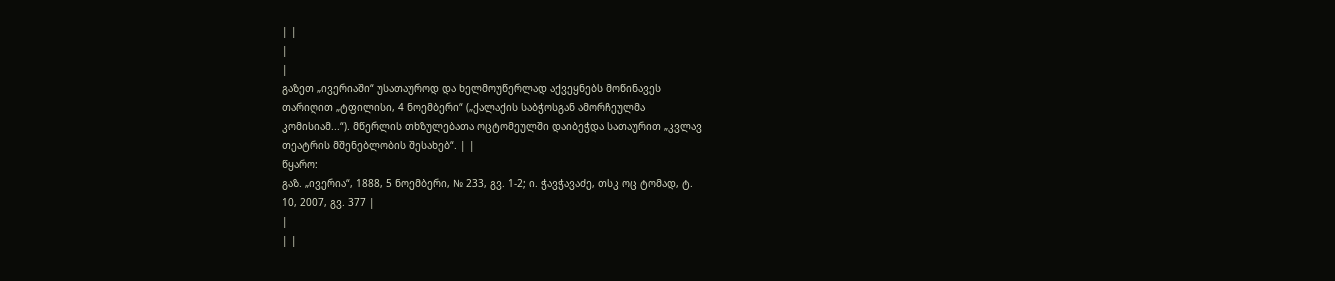| |
|
|
გაზეთ „ივერიაში“ უსათაუროდ და ხელმოუწერლად აქვეყნებს მოწინავეს
თარიღით „ტფილისი, 4 ნოემბერი“ („ქალაქის საბჭოსგან ამორჩეულმა
კომისიამ...“). მწერლის თხზულებათა ოცტომეულში დაიბეჭდა სათაურით „კვლავ
თეატრის მშენებლობის შესახებ“. | |
წყარო:
გაზ. „ივერია“, 1888, 5 ნოემბერი, № 233, გვ. 1-2; ი. ჭავჭავაძე, თსკ ოც ტომად, ტ.
10, 2007, გვ. 377 |
|
| |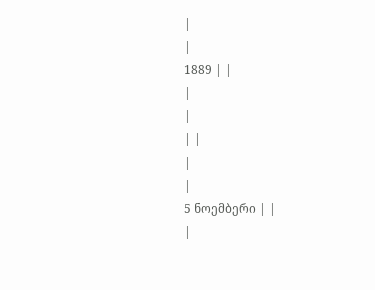|
|
1889 | |
|
|
| |
|
|
5 ნოემბერი | |
|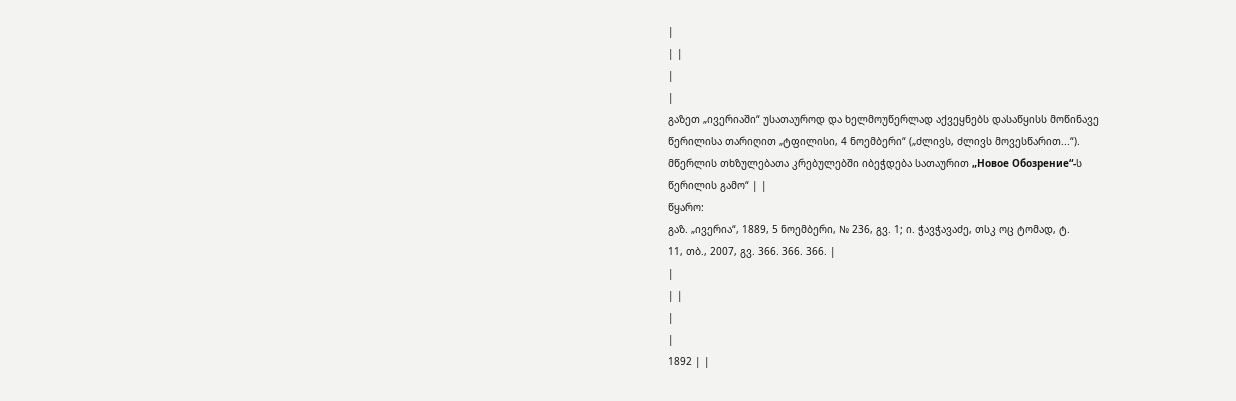|
| |
|
|
გაზეთ „ივერიაში“ უსათაუროდ და ხელმოუწერლად აქვეყნებს დასაწყისს მოწინავე
წერილისა თარიღით „ტფილისი, 4 ნოემბერი“ („ძლივს, ძლივს მოვესწარით...“).
მწერლის თხზულებათა კრებულებში იბეჭდება სათაურით „Новое Обозрение“-ს
წერილის გამო“ | |
წყარო:
გაზ. „ივერია“, 1889, 5 ნოემბერი, № 236, გვ. 1; ი. ჭავჭავაძე, თსკ ოც ტომად, ტ.
11, თბ., 2007, გვ. 366. 366. 366. |
|
| |
|
|
1892 | |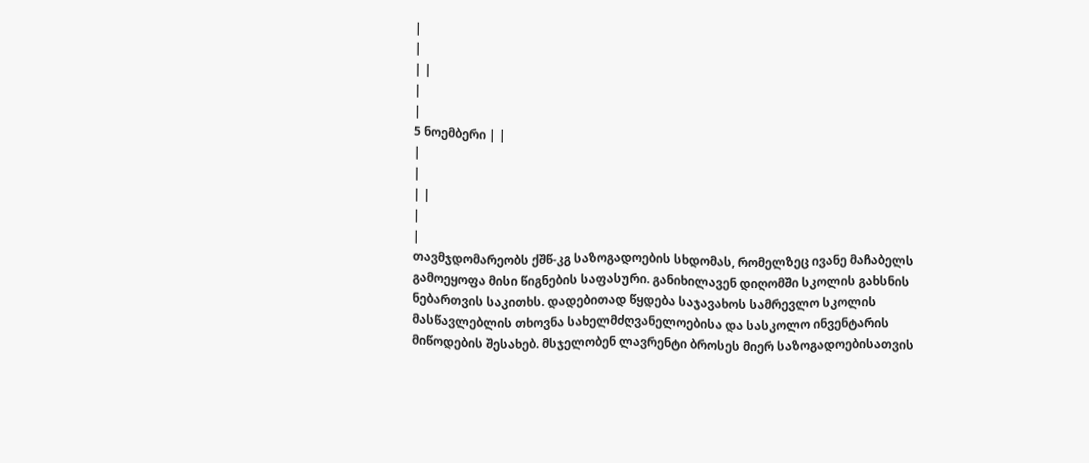|
|
| |
|
|
5 ნოემბერი | |
|
|
| |
|
|
თავმჯდომარეობს ქშწ-კგ საზოგადოების სხდომას, რომელზეც ივანე მაჩაბელს
გამოეყოფა მისი წიგნების საფასური. განიხილავენ დიღომში სკოლის გახსნის
ნებართვის საკითხს. დადებითად წყდება საჯავახოს სამრევლო სკოლის
მასწავლებლის თხოვნა სახელმძღვანელოებისა და სასკოლო ინვენტარის
მიწოდების შესახებ. მსჯელობენ ლავრენტი ბროსეს მიერ საზოგადოებისათვის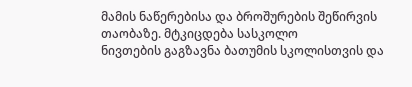მამის ნაწერებისა და ბროშურების შეწირვის თაობაზე. მტკიცდება სასკოლო
ნივთების გაგზავნა ბათუმის სკოლისთვის და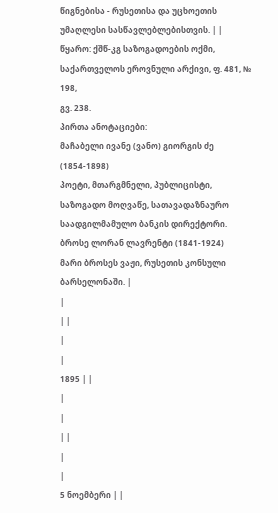წიგნებისა - რუსეთისა და უცხოეთის
უმაღლესი სასწავლებლებისთვის. | |
წყარო: ქშწ-კგ საზოგადოების ოქმი, საქართველოს ეროვნული არქივი, ფ. 481, № 198,
გვ. 238.
პირთა ანოტაციები:
მაჩაბელი ივანე (ვანო) გიორგის ძე (1854-1898)
პოეტი, მთარგმნელი, პუბლიცისტი,
საზოგადო მოღვაწე, სათავადაზნაურო საადგილმამულო ბანკის დირექტორი.
ბროსე ლორან ლავრენტი (1841-1924)
მარი ბროსეს ვაჟი, რუსეთის კონსული
ბარსელონაში. |
|
| |
|
|
1895 | |
|
|
| |
|
|
5 ნოემბერი | |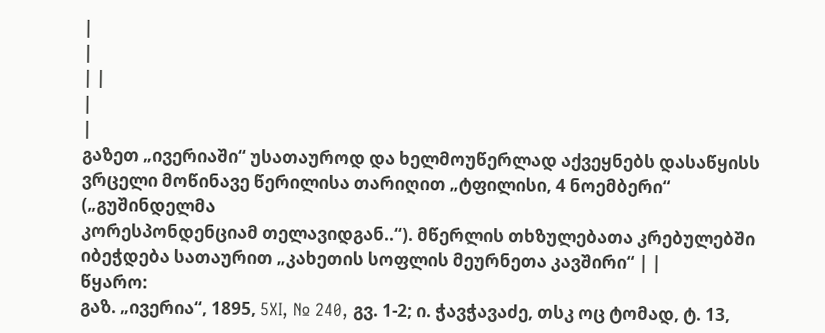|
|
| |
|
|
გაზეთ „ივერიაში“ უსათაუროდ და ხელმოუწერლად აქვეყნებს დასაწყისს
ვრცელი მოწინავე წერილისა თარიღით „ტფილისი, 4 ნოემბერი“ („გუშინდელმა
კორესპონდენციამ თელავიდგან..“). მწერლის თხზულებათა კრებულებში
იბეჭდება სათაურით „კახეთის სოფლის მეურნეთა კავშირი“ | |
წყარო:
გაზ. „ივერია“, 1895, 5XI, № 240, გვ. 1-2; ი. ჭავჭავაძე, თსკ ოც ტომად, ტ. 13,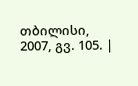თბილისი, 2007, გვ. 105. |